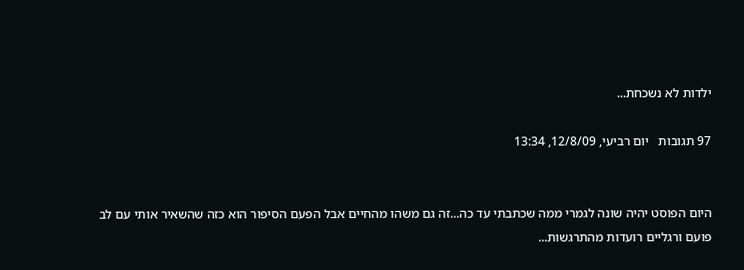ילדות לא נשכחת...

97 תגובות   יום רביעי, 12/8/09, 13:34


היום הפוסט יהיה שונה לגמרי ממה שכתבתי עד כה...זה גם משהו מהחיים אבל הפעם הסיפור הוא כזה שהשאיר אותי עם לב פועם ורגליים רועדות מהתרגשות...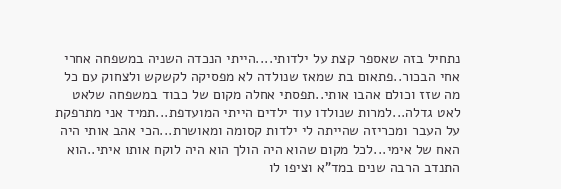נתחיל בזה שאספר קצת על ילדותי....הייתי הנכדה השניה במשפחה אחרי אחי הבכור..פתאום בת שמאז שנולדה לא מפסיקה לקשקש ולצחוק עם כל מה שזז וכולם אהבו אותי..תפסתי אחלה מקום של כבוד במשפחה שלאט לאט גדלה...למרות שנולדו עוד ילדים הייתי המועדפת...תמיד אני מתרפקת על העבר ומכריזה שהייתה לי ילדות קסומה ומאושרת...הכי אהב אותי היה האח של אימי...לכל מקום שהוא היה הולך הוא היה לוקח אותו איתי..הוא התנדב הרבה שנים במד"א וציפו לו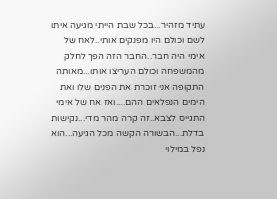עתיד מזהיר...בכל שבת הייתי מגיעה איתו לשם וכולם היו מפנקים אותי..לאח של אימי היה חבר..החבר הזה הפך לחלק מהמשפחה וכולם העריצו אותו...מאותה התקופה אני זוכרת את הפנים שלו ואת הימים הנפלאים ההם....ואז אח של אימי התגייס לצבא..זה קרה מהר מדי...נקישות בדלת...הבשורה הקשה מכל הגיעה...הוא נפל במילוי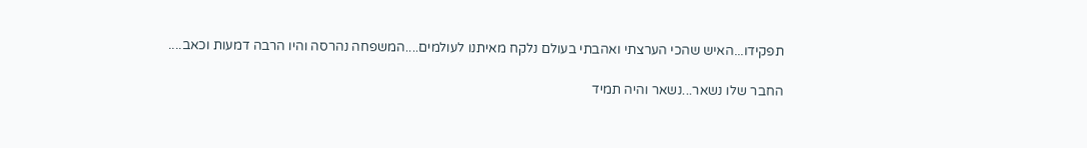תפקידו...האיש שהכי הערצתי ואהבתי בעולם נלקח מאיתנו לעולמים....המשפחה נהרסה והיו הרבה דמעות וכאב....

החבר שלו נשאר...נשאר והיה תמיד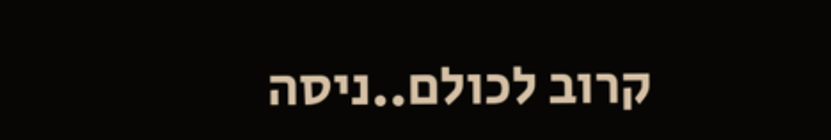קרוב לכולם..ניסה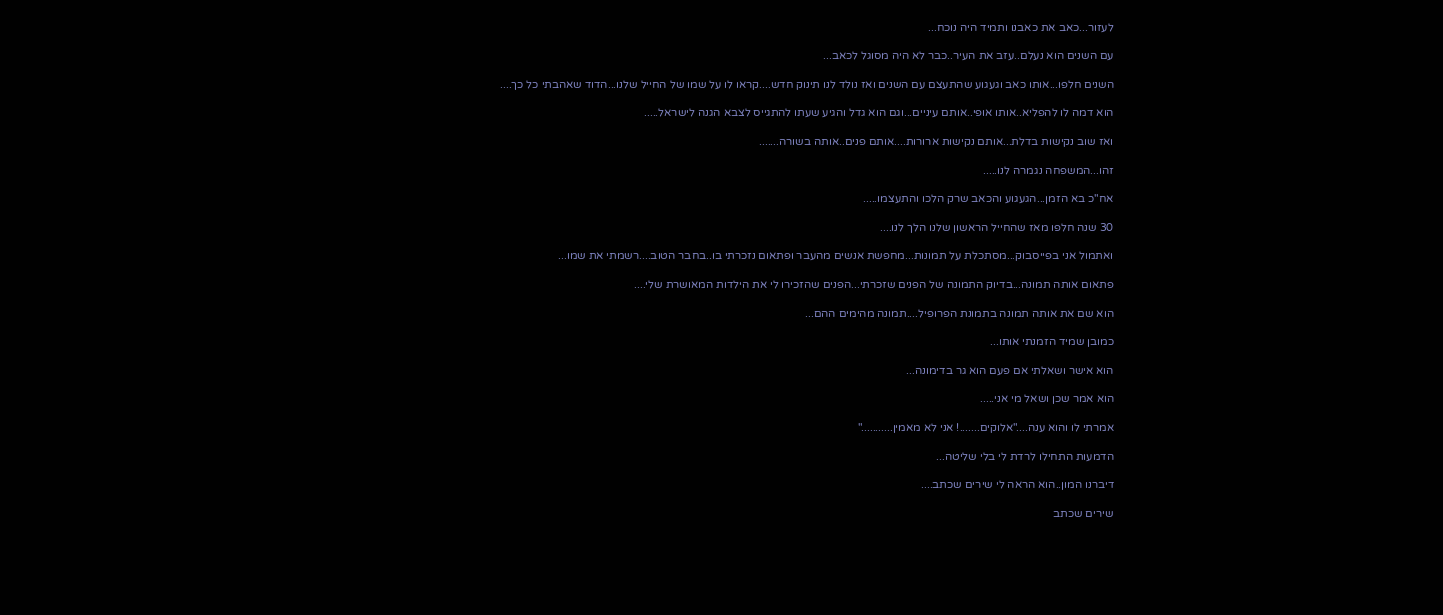לעזור...כאב את כאבנו ותמיד היה נוכח...

עם השנים הוא נעלם..עזב את העיר..כבר לא היה מסוגל לכאב...

השנים חלפו...אותו כאב וגעגוע שהתעצם עם השנים ואז נולד לנו תינוק חדש....קראו לו על שמו של החייל שלנו...הדוד שאהבתי כל כך....

הוא דמה לו להפליא..אותו אופי..אותם עיניים...וגם הוא גדל והגיע שעתו להתגייס לצבא הגנה לישראל.....

ואז שוב נקישות בדלת...אותם נקישות ארורות....אותם פנים..אותה בשורה.......

זהו...המשפחה נגמרה לנו.....

אח"כ בא הזמן...הגעגוע והכאב שרק הלכו והתעצמו.....

30 שנה חלפו מאז שהחייל הראשון שלנו הלך לנו....

ואתמול אני בפייסבוק...מסתכלת על תמונות...מחפשת אנשים מהעבר ופתאום נזכרתי בו..בחבר הטוב....רשמתי את שמו...

פתאום אותה תמונה...בדיוק התמונה של הפנים שזכרתי...הפנים שהזכירו לי את הילדות המאושרת שלי....

הוא שם את אותה תמונה בתמונת הפרופיל....תמונה מהימים ההם...

כמובן שמיד הזמנתי אותו...

הוא אישר ושאלתי אם פעם הוא גר בדימונה...

הוא אמר שכן ושאל מי אני.....

אמרתי לו והוא ענה...."אלוקים.......! אני לא מאמין..........."

הדמעות התחילו לרדת לי בלי שליטה...

דיברנו המון..הוא הראה לי שירים שכתב....

שירים שכתב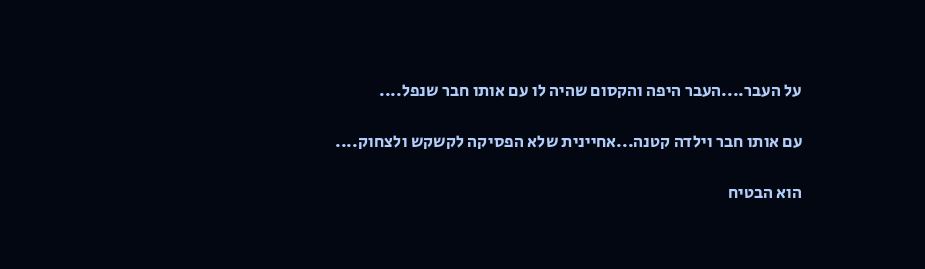על העבר....העבר היפה והקסום שהיה לו עם אותו חבר שנפל....

עם אותו חבר וילדה קטנה...אחיינית שלא הפסיקה לקשקש ולצחוק....

הוא הבטיח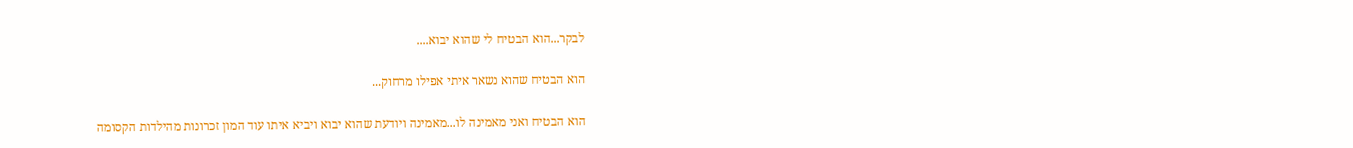לבקר...הוא הבטיח לי שהוא יבוא....

הוא הבטיח שהוא נשאר איתי אפילו מרחוק...

הוא הבטיח ואני מאמינה לו...מאמינה ויודעת שהוא יבוא ויביא איתו עוד המון זכרונות מהילדות הקסומה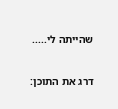שהייתה לי.....

דרג את התוכן: